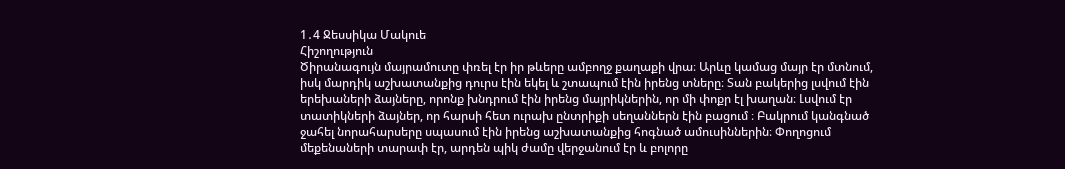1․4 Ջեսսիկա Մակուե
Հիշողություն
Ծիրանագույն մայրամուտը փռել էր իր թևերը ամբողջ քաղաքի վրա։ Արևը կամաց մայր էր մտնում, իսկ մարդիկ աշխատանքից դուրս էին եկել և շտապում էին իրենց տները։ Տան բակերից լսվում էին երեխաների ձայները, որոնք խնդրում էին իրենց մայրիկներին, որ մի փոքր էլ խաղան։ Լսվում էր տատիկների ձայներ, որ հարսի հետ ուրախ ընտրիքի սեղաններն էին բացում ։ Բակրում կանգնած ջահել նորահարսերը սպասում էին իրենց աշխատանքից հոգնած ամուսիններին։ Փողոցում մեքենաների տարափ էր, արդեն պիկ ժամը վերջանում էր և բոլորը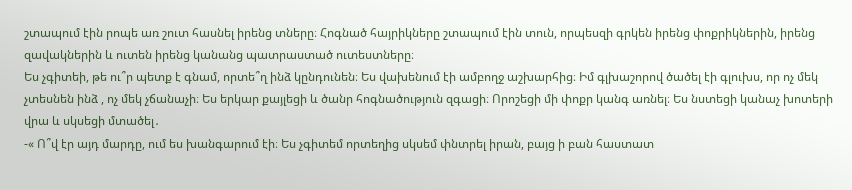շտապում էին րոպե առ շուտ հասնել իրենց տները։ Հոգնած հայրիկները շտապում էին տուն, որպեսզի գրկեն իրենց փոքրիկներին, իրենց զավակներին և ուտեն իրենց կանանց պատրաստած ուտեստները։
Ես չգիտեի, թե ու՞ր պետք է գնամ, որտե՞ղ ինձ կընդունեն։ Ես վախենում էի ամբողջ աշխարհից։ Իմ գլխաշորով ծածել էի գլուխս, որ ոչ մեկ չտեսնեն ինձ , ոչ մեկ չճանաչի։ Ես երկար քայլեցի և ծանր հոգնածություն զգացի։ Որոշեցի մի փոքր կանգ առնել։ Ես նստեցի կանաչ խոտերի վրա և սկսեցի մտածել․
-« Ո՞վ էր այդ մարդը, ում ես խանգարում էի։ Ես չգիտեմ որտեղից սկսեմ փնտրել իրան, բայց ի բան հաստատ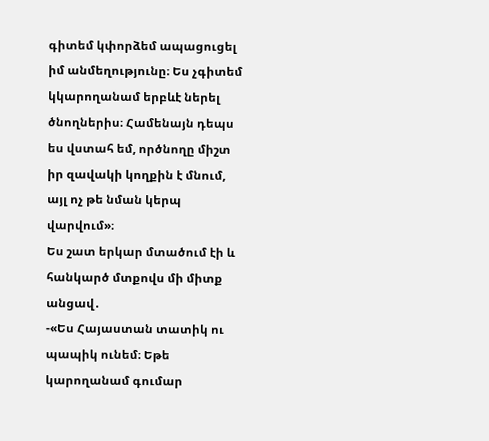գիտեմ կփորձեմ ապացուցել իմ անմեղությունը։ Ես չգիտեմ կկարողանամ երբևէ ներել ծնողներիս։ Համենայն դեպս ես վստահ եմ, ործնողը միշտ իր զավակի կողքին է մնում, այլ ոչ թե նման կերպ վարվում»։
Ես շատ երկար մտածում էի և հանկարծ մտքովս մի միտք անցավ․
-«Ես Հայաստան տատիկ ու պապիկ ունեմ։ Եթե կարողանամ գումար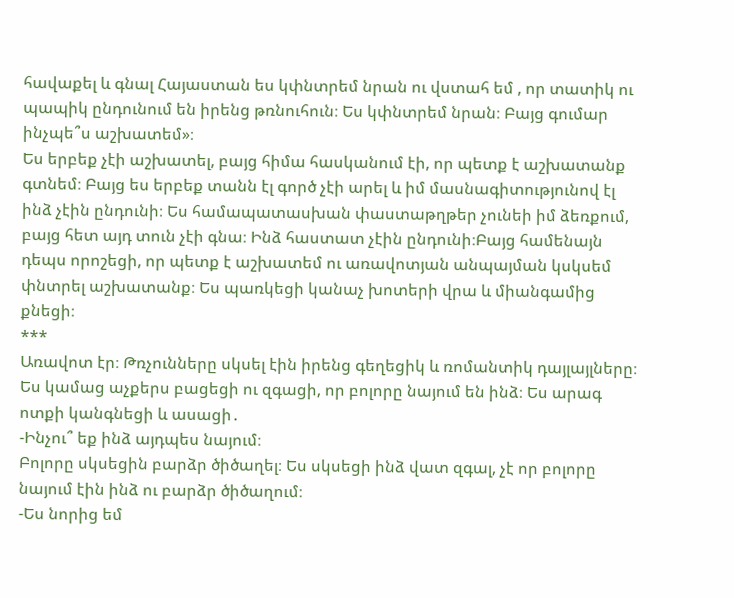հավաքել և գնալ Հայաստան ես կփնտրեմ նրան ու վստահ եմ , որ տատիկ ու պապիկ ընդունում են իրենց թռնուհուն։ Ես կփնտրեմ նրան։ Բայց գումար ինչպե՞ս աշխատեմ»։
Ես երբեք չէի աշխատել, բայց հիմա հասկանում էի, որ պետք է աշխատանք գտնեմ։ Բայց ես երբեք տանն էլ գործ չէի արել և իմ մասնագիտությունով էլ ինձ չէին ընդունի։ Ես համապատասխան փաստաթղթեր չունեի իմ ձեռքում, բայց հետ այդ տուն չէի գնա։ Ինձ հաստատ չէին ընդունի։Բայց համենայն դեպս որոշեցի, որ պետք է աշխատեմ ու առավոտյան անպայման կսկսեմ փնտրել աշխատանք։ Ես պառկեցի կանաչ խոտերի վրա և միանգամից քնեցի։
***
Առավոտ էր։ Թռչունները սկսել էին իրենց գեղեցիկ և ռոմանտիկ դայլայլները։ Ես կամաց աչքերս բացեցի ու զգացի, որ բոլորը նայում են ինձ։ Ես արագ ոտքի կանգնեցի և ասացի․
-Ինչու՞ եք ինձ այդպես նայում։
Բոլորը սկսեցին բարձր ծիծաղել։ Ես սկսեցի ինձ վատ զգալ, չէ որ բոլորը նայում էին ինձ ու բարձր ծիծաղում։
-Ես նորից եմ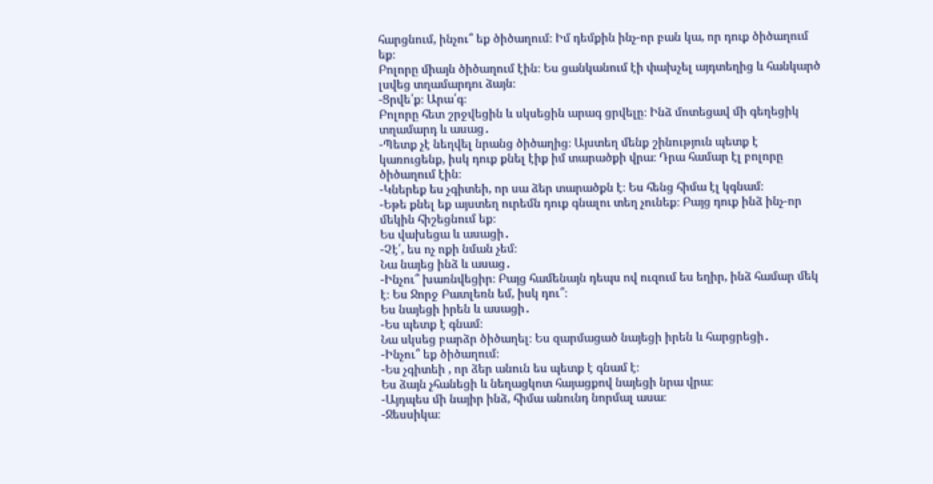հարցնում, ինչու՞ եք ծիծաղում։ Իմ դեմքին ինչ-որ բան կա, որ դուք ծիծաղում եք։
Բոլորը միայն ծիծաղում էին։ Ես ցանկանում էի փախչել այդտեղից և հանկարծ լսվեց տղամարդու ձայն։
-Ցրվե՛ք։ Արա՛գ։
Բոլորը հետ շրջվեցին և սկսեցին արագ ցրվելը։ Ինձ մոտեցավ մի գեղեցիկ տղամարդ և ասաց․
-Պետք չէ նեղվել նրանց ծիծաղից։ Այստեղ մենք շինություն պետք է կառուցենք, իսկ դուք քնել էիք իմ տարածքի վրա։ Դրա համար էլ բոլորը ծիծաղում էին։
-Կներեք ես չգիտեի, որ սա ձեր տարածքն է։ Ես հենց հիմա էլ կգնամ։
-Եթե քնել եք այստեղ ուրեմն դուք գնալու տեղ չունեք։ Բայց դուք ինձ ինչ-որ մեկին հիշեցնում եք։
Ես վախեցա և ասացի․
-Չէ՛, ես ոչ ոքի նման չեմ։
Նա նայեց ինձ և ասաց․
-Ինչու՞ խառնվեցիր։ Բայց համենայն դեպս ով ուզում ես եղիր, ինձ համար մեկ է։ Ես Ջորջ Բատլեռն եմ, իսկ դու՞։
Ես նայեցի իրեն և ասացի․
-Ես պետք է գնամ։
Նա սկսեց բարձր ծիծաղել։ Ես զարմացած նայեցի իրեն և հարցրեցի․
-Ինչու՞ եք ծիծաղում։
-Ես չգիտեի , որ ձեր անուն ես պետք է գնամ է։
Ես ձայն չհանեցի և նեղացկոտ հայացքով նայեցի նրա վրա։
-Այդպես մի նայիր ինձ, հիմա անունդ նորմալ ասա։
-Ջեսսիկա։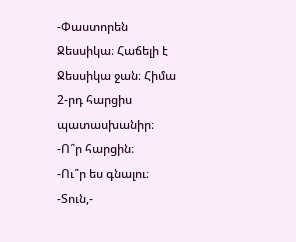-Փաստորեն Ջեսսիկա։ Հաճելի է Ջեսսիկա ջան։ Հիմա
2-րդ հարցիս պատասխանիր։
-Ո՞ր հարցին։
-Ու՞ր ես գնալու։
-Տուն,-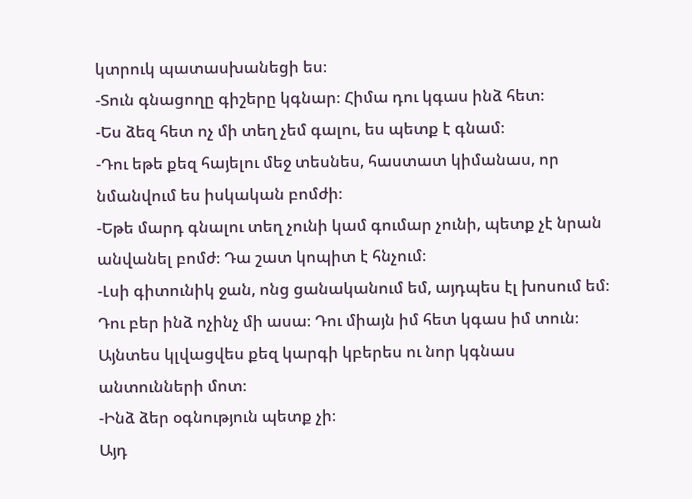կտրուկ պատասխանեցի ես։
-Տուն գնացողը գիշերը կգնար։ Հիմա դու կգաս ինձ հետ։
-Ես ձեզ հետ ոչ մի տեղ չեմ գալու, ես պետք է գնամ։
-Դու եթե քեզ հայելու մեջ տեսնես, հաստատ կիմանաս, որ նմանվում ես իսկական բոմժի։
-Եթե մարդ գնալու տեղ չունի կամ գումար չունի, պետք չէ նրան անվանել բոմժ։ Դա շատ կոպիտ է հնչում։
-Լսի գիտունիկ ջան, ոնց ցանականում եմ, այդպես էլ խոսում եմ։ Դու բեր ինձ ոչինչ մի ասա։ Դու միայն իմ հետ կգաս իմ տուն։ Այնտես կլվացվես քեզ կարգի կբերես ու նոր կգնաս անտունների մոտ։
-Ինձ ձեր օգնություն պետք չի։
Այդ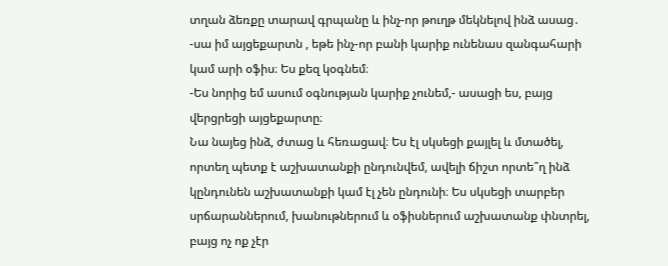տղան ձեռքը տարավ գրպանը և ինչ-որ թուղթ մեկնելով ինձ ասաց․
-սա իմ այցեքարտն , եթե ինչ-որ բանի կարիք ունենաս զանգահարի կամ արի օֆիս։ Ես քեզ կօգնեմ։
-Ես նորից եմ ասում օգնության կարիք չունեմ,- ասացի ես, բայց վերցրեցի այցեքարտը։
Նա նայեց ինձ, ժտաց և հեռացավ։ Ես էլ սկսեցի քայլել և մտածել, որտեղ պետք է աշխատանքի ընդունվեմ, ավելի ճիշտ որտե՞ղ ինձ կընդունեն աշխատանքի կամ էլ չեն ընդունի։ Ես սկսեցի տարբեր սրճարաններում, խանութներում և օֆիսներում աշխատանք փնտրել, բայց ոչ ոք չէր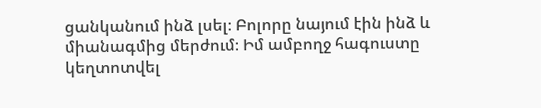ցանկանում ինձ լսել։ Բոլորը նայում էին ինձ և միանագմից մերժում։ Իմ ամբողջ հագուստը կեղտոտվել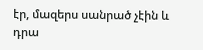էր, մազերս սանրած չէին և դրա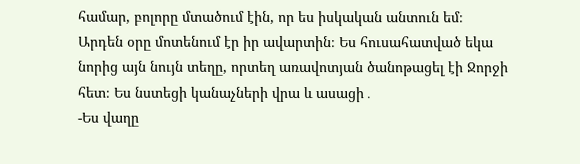համար, բոլորը մտածում էին, որ ես իսկական անտուն եմ։
Արդեն օրը մոտենում էր իր ավարտին։ Ես հուսահատված եկա նորից այն նույն տեղը, որտեղ առավոտյան ծանոթացել էի Ջորջի հետ։ Ես նստեցի կանաչների վրա և ասացի․
-Ես վաղը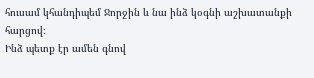հուսամ կհանդիպեմ Ջորջին և նա ինձ կօգնի աշխատանքի հարցով։
Ինձ պետք էր ամեն գնով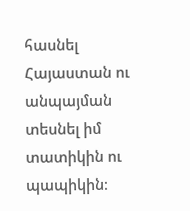հասնել Հայաստան ու անպայման տեսնել իմ տատիկին ու պապիկին։